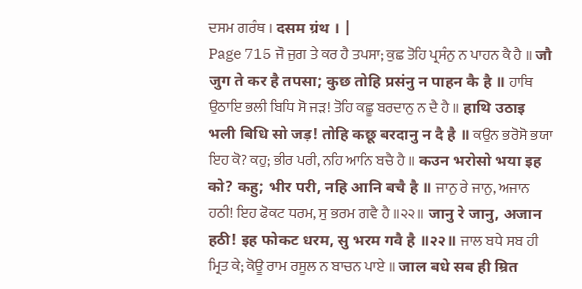ਦਸਮ ਗਰੰਥ । दसम ग्रंथ । |
Page 715 ਜੌ ਜੁਗ ਤੇ ਕਰ ਹੈ ਤਪਸਾ; ਕੁਛ ਤੋਹਿ ਪ੍ਰਸੰਨੁ ਨ ਪਾਹਨ ਕੈ ਹੈ ॥ जौ जुग ते कर है तपसा; कुछ तोहि प्रसंनु न पाहन कै है ॥ ਹਾਥਿ ਉਠਾਇ ਭਲੀ ਬਿਧਿ ਸੋ ਜੜ! ਤੋਹਿ ਕਛੂ ਬਰਦਾਨੁ ਨ ਦੈ ਹੈ ॥ हाथि उठाइ भली बिधि सो जड़! तोहि कछू बरदानु न दै है ॥ ਕਉਨ ਭਰੋਸੋ ਭਯਾ ਇਹ ਕੋ? ਕਹੁ; ਭੀਰ ਪਰੀ, ਨਹਿ ਆਨਿ ਬਚੈ ਹੈ ॥ कउन भरोसो भया इह को? कहु; भीर परी, नहि आनि बचै है ॥ ਜਾਨੁ ਰੇ ਜਾਨੁ, ਅਜਾਨ ਹਠੀ! ਇਹ ਫੋਕਟ ਧਰਮ, ਸੁ ਭਰਮ ਗਵੈ ਹੈ ॥੨੨॥ जानु रे जानु, अजान हठी! इह फोकट धरम, सु भरम गवै है ॥२२॥ ਜਾਲ ਬਧੇ ਸਬ ਹੀ ਮ੍ਰਿਤ ਕੇ; ਕੋਊ ਰਾਮ ਰਸੂਲ ਨ ਬਾਚਨ ਪਾਏ ॥ जाल बधे सब ही म्रित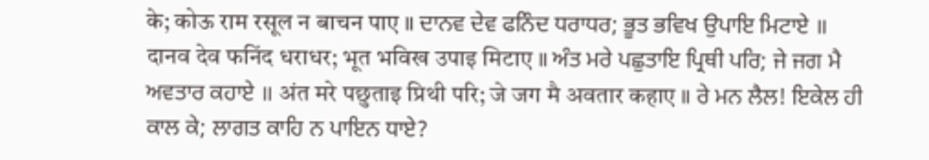के; कोऊ राम रसूल न बाचन पाए ॥ ਦਾਨਵ ਦੇਵ ਫਨਿੰਦ ਧਰਾਧਰ; ਭੂਤ ਭਵਿਖ ਉਪਾਇ ਮਿਟਾਏ ॥ दानव देव फनिंद धराधर; भूत भविख उपाइ मिटाए ॥ ਅੰਤ ਮਰੇ ਪਛੁਤਾਇ ਪ੍ਰਿਥੀ ਪਰਿ; ਜੇ ਜਗ ਮੈ ਅਵਤਾਰ ਕਹਾਏ ॥ अंत मरे पछुताइ प्रिथी परि; जे जग मै अवतार कहाए ॥ ਰੇ ਮਨ ਲੈਲ! ਇਕੇਲ ਹੀ ਕਾਲ ਕੇ; ਲਾਗਤ ਕਾਹਿ ਨ ਪਾਇਨ ਧਾਏ?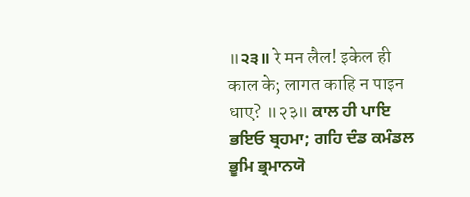॥੨੩॥ रे मन लैल! इकेल ही काल के; लागत काहि न पाइन धाए? ॥२३॥ ਕਾਲ ਹੀ ਪਾਇ ਭਇਓ ਬ੍ਰਹਮਾ; ਗਹਿ ਦੰਡ ਕਮੰਡਲ ਭੂਮਿ ਭ੍ਰਮਾਨਯੋ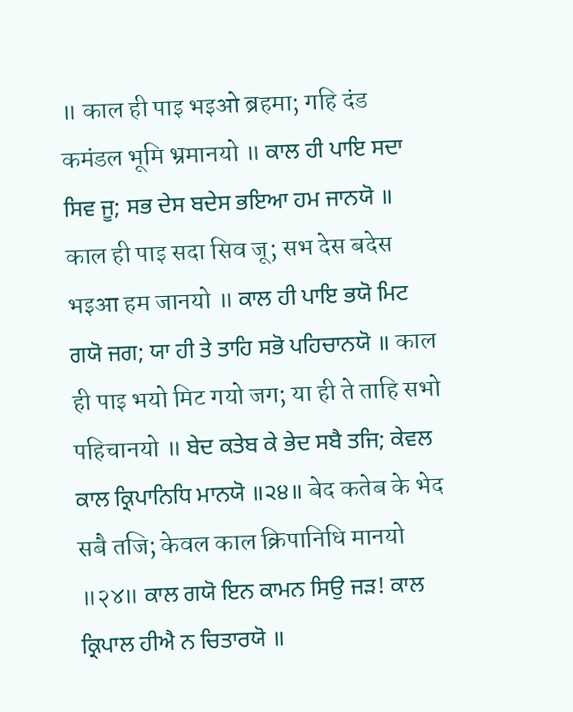॥ काल ही पाइ भइओ ब्रहमा; गहि दंड कमंडल भूमि भ्रमानयो ॥ ਕਾਲ ਹੀ ਪਾਇ ਸਦਾ ਸਿਵ ਜੂ; ਸਭ ਦੇਸ ਬਦੇਸ ਭਇਆ ਹਮ ਜਾਨਯੋ ॥ काल ही पाइ सदा सिव जू; सभ देस बदेस भइआ हम जानयो ॥ ਕਾਲ ਹੀ ਪਾਇ ਭਯੋ ਮਿਟ ਗਯੋ ਜਗ; ਯਾ ਹੀ ਤੇ ਤਾਹਿ ਸਭੋ ਪਹਿਚਾਨਯੋ ॥ काल ही पाइ भयो मिट गयो जग; या ही ते ताहि सभो पहिचानयो ॥ ਬੇਦ ਕਤੇਬ ਕੇ ਭੇਦ ਸਬੈ ਤਜਿ; ਕੇਵਲ ਕਾਲ ਕ੍ਰਿਪਾਨਿਧਿ ਮਾਨਯੋ ॥੨੪॥ बेद कतेब के भेद सबै तजि; केवल काल क्रिपानिधि मानयो ॥२४॥ ਕਾਲ ਗਯੋ ਇਨ ਕਾਮਨ ਸਿਉ ਜੜ! ਕਾਲ ਕ੍ਰਿਪਾਲ ਹੀਐ ਨ ਚਿਤਾਰਯੋ ॥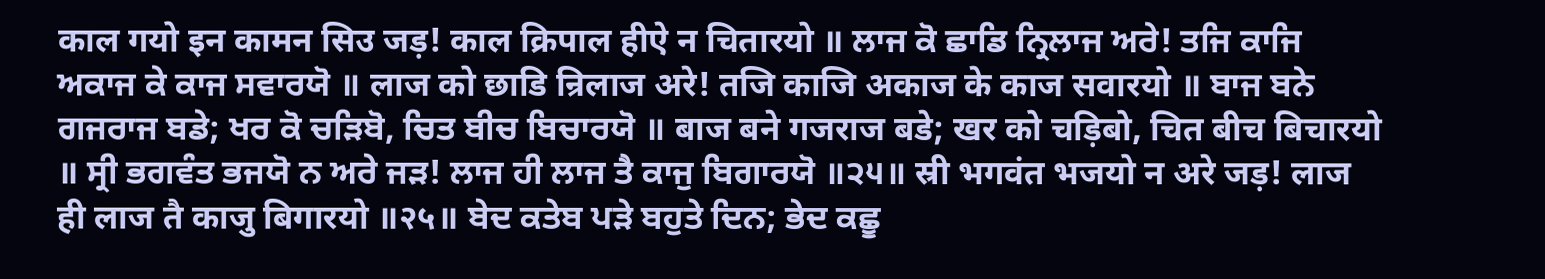काल गयो इन कामन सिउ जड़! काल क्रिपाल हीऐ न चितारयो ॥ ਲਾਜ ਕੋ ਛਾਡਿ ਨ੍ਰਿਲਾਜ ਅਰੇ! ਤਜਿ ਕਾਜਿ ਅਕਾਜ ਕੇ ਕਾਜ ਸਵਾਰਯੋ ॥ लाज को छाडि न्रिलाज अरे! तजि काजि अकाज के काज सवारयो ॥ ਬਾਜ ਬਨੇ ਗਜਰਾਜ ਬਡੇ; ਖਰ ਕੋ ਚੜਿਬੋ, ਚਿਤ ਬੀਚ ਬਿਚਾਰਯੋ ॥ बाज बने गजराज बडे; खर को चड़िबो, चित बीच बिचारयो ॥ ਸ੍ਰੀ ਭਗਵੰਤ ਭਜਯੋ ਨ ਅਰੇ ਜੜ! ਲਾਜ ਹੀ ਲਾਜ ਤੈ ਕਾਜੁ ਬਿਗਾਰਯੋ ॥੨੫॥ स्री भगवंत भजयो न अरे जड़! लाज ही लाज तै काजु बिगारयो ॥२५॥ ਬੇਦ ਕਤੇਬ ਪੜੇ ਬਹੁਤੇ ਦਿਨ; ਭੇਦ ਕਛੂ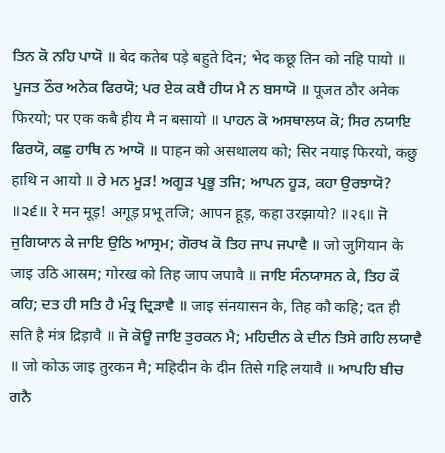ਤਿਨ ਕੋ ਨਹਿ ਪਾਯੋ ॥ बेद कतेब पड़े बहुते दिन; भेद कछू तिन को नहि पायो ॥ ਪੂਜਤ ਠੌਰ ਅਨੇਕ ਫਿਰਯੋ; ਪਰ ਏਕ ਕਬੈ ਹੀਯ ਮੈ ਨ ਬਸਾਯੋ ॥ पूजत ठौर अनेक फिरयो; पर एक कबै हीय मै न बसायो ॥ ਪਾਹਨ ਕੋ ਅਸਥਾਲਯ ਕੋ; ਸਿਰ ਨਯਾਇ ਫਿਰਯੋ, ਕਛੁ ਹਾਥਿ ਨ ਆਯੋ ॥ पाहन को असथालय को; सिर नयाइ फिरयो, कछु हाथि न आयो ॥ ਰੇ ਮਨ ਮੂੜ! ਅਗੂੜ ਪ੍ਰਭੂ ਤਜਿ; ਆਪਨ ਹੂੜ, ਕਹਾ ਉਰਝਾਯੋ? ॥੨੬॥ रे मन मूड़! अगूड़ प्रभू तजि; आपन हूड़, कहा उरझायो? ॥२६॥ ਜੋ ਜੁਗਿਯਾਨ ਕੇ ਜਾਇ ਉਠਿ ਆਸ੍ਰਮ; ਗੋਰਖ ਕੋ ਤਿਹ ਜਾਪ ਜਪਾਵੈ ॥ जो जुगियान के जाइ उठि आस्रम; गोरख को तिह जाप जपावै ॥ ਜਾਇ ਸੰਨਯਾਸਨ ਕੇ, ਤਿਹ ਕੌ ਕਹਿ; ਦਤ ਹੀ ਸਤਿ ਹੈ ਮੰਤ੍ਰ ਦ੍ਰਿੜਾਵੈ ॥ जाइ संनयासन के, तिह कौ कहि; दत ही सति है मंत्र द्रिड़ावै ॥ ਜੋ ਕੋਊ ਜਾਇ ਤੁਰਕਨ ਮੈ; ਮਹਿਦੀਨ ਕੇ ਦੀਨ ਤਿਸੇ ਗਹਿ ਲਯਾਵੈ ॥ जो कोऊ जाइ तुरकन मै; महिदीन के दीन तिसे गहि लयावै ॥ ਆਪਹਿ ਬੀਚ ਗਨੈ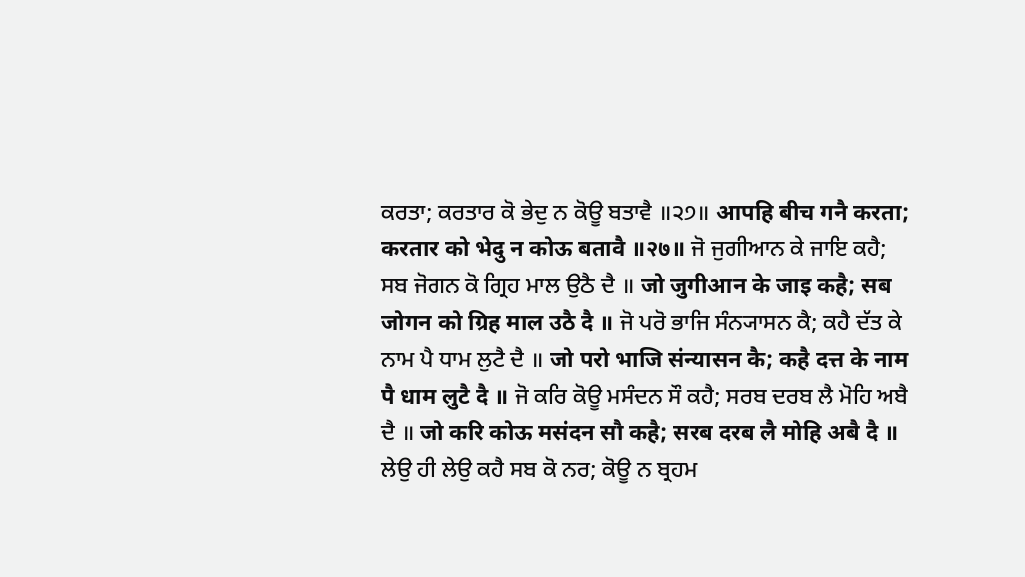ਕਰਤਾ; ਕਰਤਾਰ ਕੋ ਭੇਦੁ ਨ ਕੋਊ ਬਤਾਵੈ ॥੨੭॥ आपहि बीच गनै करता; करतार को भेदु न कोऊ बतावै ॥२७॥ ਜੋ ਜੁਗੀਆਨ ਕੇ ਜਾਇ ਕਹੈ; ਸਬ ਜੋਗਨ ਕੋ ਗ੍ਰਿਹ ਮਾਲ ਉਠੈ ਦੈ ॥ जो जुगीआन के जाइ कहै; सब जोगन को ग्रिह माल उठै दै ॥ ਜੋ ਪਰੋ ਭਾਜਿ ਸੰਨ੍ਯਾਸਨ ਕੈ; ਕਹੈ ਦੱਤ ਕੇ ਨਾਮ ਪੈ ਧਾਮ ਲੁਟੈ ਦੈ ॥ जो परो भाजि संन्यासन कै; कहै दत्त के नाम पै धाम लुटै दै ॥ ਜੋ ਕਰਿ ਕੋਊ ਮਸੰਦਨ ਸੌ ਕਹੈ; ਸਰਬ ਦਰਬ ਲੈ ਮੋਹਿ ਅਬੈ ਦੈ ॥ जो करि कोऊ मसंदन सौ कहै; सरब दरब लै मोहि अबै दै ॥ ਲੇਉ ਹੀ ਲੇਉ ਕਹੈ ਸਬ ਕੋ ਨਰ; ਕੋਊ ਨ ਬ੍ਰਹਮ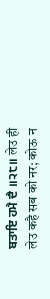ਬਤਾਇ ਹਮੈ ਦੈ ॥੨੮॥ लेउ ही लेउ कहै सब को नर; कोऊ न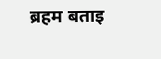ब्रहम बताइ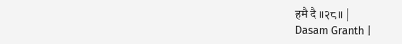हमै दै ॥२८॥ |
Dasam Granth |